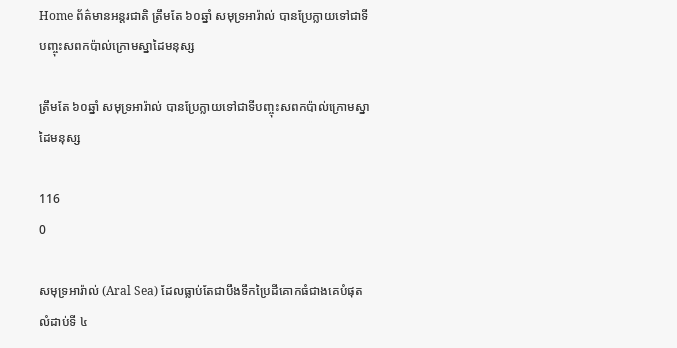Home ព័ត៌មានអន្តរជាតិ ត្រឹមតែ ៦០ឆ្នាំ សមុទ្រអារ៉ាល់ បានប្រែក្លាយទៅជាទីបញ្ចុះសពកប៉ាល់ក្រោមស្នាដៃមនុស្ស

ត្រឹមតែ ៦០ឆ្នាំ សមុទ្រអារ៉ាល់ បានប្រែក្លាយទៅជាទីបញ្ចុះសពកប៉ាល់ក្រោមស្នាដៃមនុស្ស

116
0

សមុទ្រអារ៉ាល់ (Aral Sea) ដែលធ្លាប់តែជាបឹងទឹកប្រៃដីគោកធំជាងគេបំផុតលំដាប់ទី ៤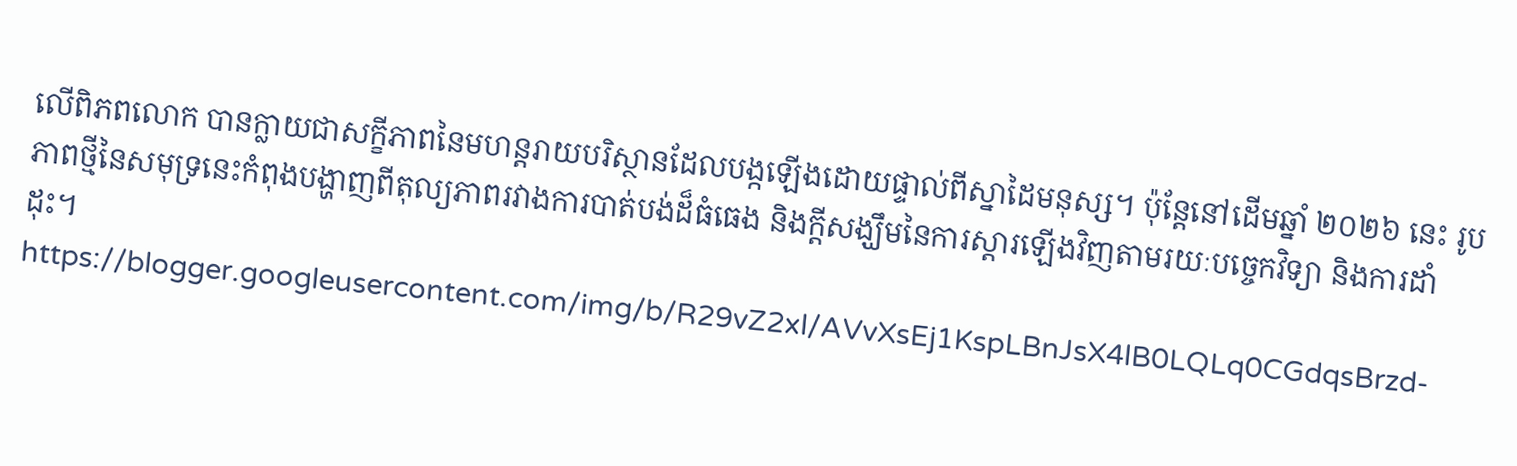លើពិភពលោក បានក្លាយជាសក្ខីភាពនៃមហន្តរាយបរិស្ថានដែលបង្កឡើងដោយផ្ទាល់ពីស្នាដៃមនុស្ស។ ប៉ុន្តែនៅដើមឆ្នាំ ២០២៦ នេះ រូបភាពថ្មីនៃសមុទ្រនេះកំពុងបង្ហាញពីតុល្យភាពរវាងការបាត់បង់ដ៏ធំធេង និងក្តីសង្ឃឹមនៃការស្តារឡើងវិញតាមរយៈបច្ចេកវិទ្យា និងការដាំដុះ។
https://blogger.googleusercontent.com/img/b/R29vZ2xl/AVvXsEj1KspLBnJsX4lB0LQLq0CGdqsBrzd-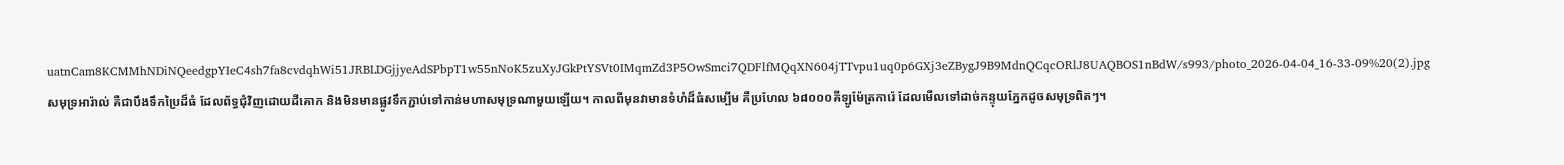uatnCam8KCMMhNDiNQeedgpYIeC4sh7fa8cvdqhWi51JRBLDGjjyeAdSPbpT1w55nNoK5zuXyJGkPtYSVt0IMqmZd3P5OwSmci7QDFlfMQqXN604jTTvpu1uq0p6GXj3eZBygJ9B9MdnQCqcORlJ8UAQBOS1nBdW/s993/photo_2026-04-04_16-33-09%20(2).jpg
សមុទ្រអារ៉ាល់ គឺជាបឹងទឹកប្រៃដ៏ធំ ដែលព័ទ្ធជុំវិញដោយដីគោក និងមិនមានផ្លូវទឹកភ្ជាប់ទៅកាន់មហាសមុទ្រណាមួយឡើយ។ កាលពីមុនវាមានទំហំដ៏ធំសម្បើម គឺប្រហែល ៦៨០០០គីឡូម៉ែត្រការ៉េ ដែលមើលទៅដាច់កន្ទុយភ្នែកដូចសមុទ្រពិតៗ។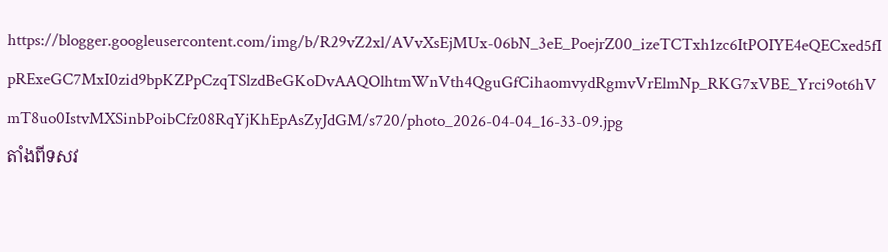https://blogger.googleusercontent.com/img/b/R29vZ2xl/AVvXsEjMUx-06bN_3eE_PoejrZ00_izeTCTxh1zc6ItPOIYE4eQECxed5fIpRExeGC7MxI0zid9bpKZPpCzqTSlzdBeGKoDvAAQOlhtmWnVth4QguGfCihaomvydRgmvVrElmNp_RKG7xVBE_Yrci9ot6hVmT8uo0IstvMXSinbPoibCfz08RqYjKhEpAsZyJdGM/s720/photo_2026-04-04_16-33-09.jpg
តាំងពីទសវ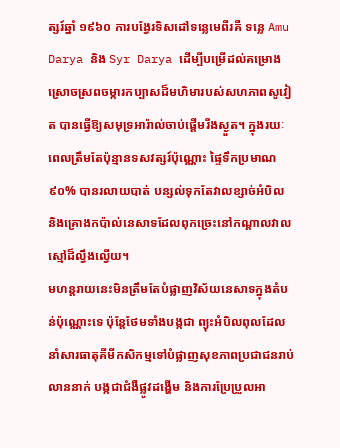ត្សរ៍ឆ្នាំ ១៩៦០ ការបង្វែរទិសដៅទន្លេមេពីរគឺ ទន្លេ Amu Darya និង Syr Darya ដើម្បីបម្រើដល់គម្រោងស្រោចស្រពចម្ការកប្បាសដ៏មហិមារបស់សហភាពសូវៀត បានធ្វើឱ្យសមុទ្រអារ៉ាល់ចាប់ផ្តើមរីងស្ងួត។ ក្នុងរយៈពេលត្រឹមតែប៉ុន្មានទសវត្សរ៍ប៉ុណ្ណោះ ផ្ទៃទឹកប្រមាណ ៩០% បានរលាយបាត់ បន្សល់ទុកតែវាលខ្សាច់អំបិល និងគ្រោងកប៉ាល់នេសាទដែលពុកច្រេះនៅកណ្តាលវាលស្មៅដ៏ល្វឹងល្វើយ។
មហន្តរាយនេះមិនត្រឹមតែបំផ្លាញវិស័យនេសាទក្នុងតំបន់ប៉ុណ្ណោះទេ ប៉ុន្តែថែមទាំងបង្កជា ព្យុះអំបិលពុលដែលនាំសារធាតុគីមីកសិកម្មទៅបំផ្លាញសុខភាពប្រជាជនរាប់លាននាក់ បង្កជាជំងឺផ្លូវដង្ហើម និងការប្រែប្រួលអា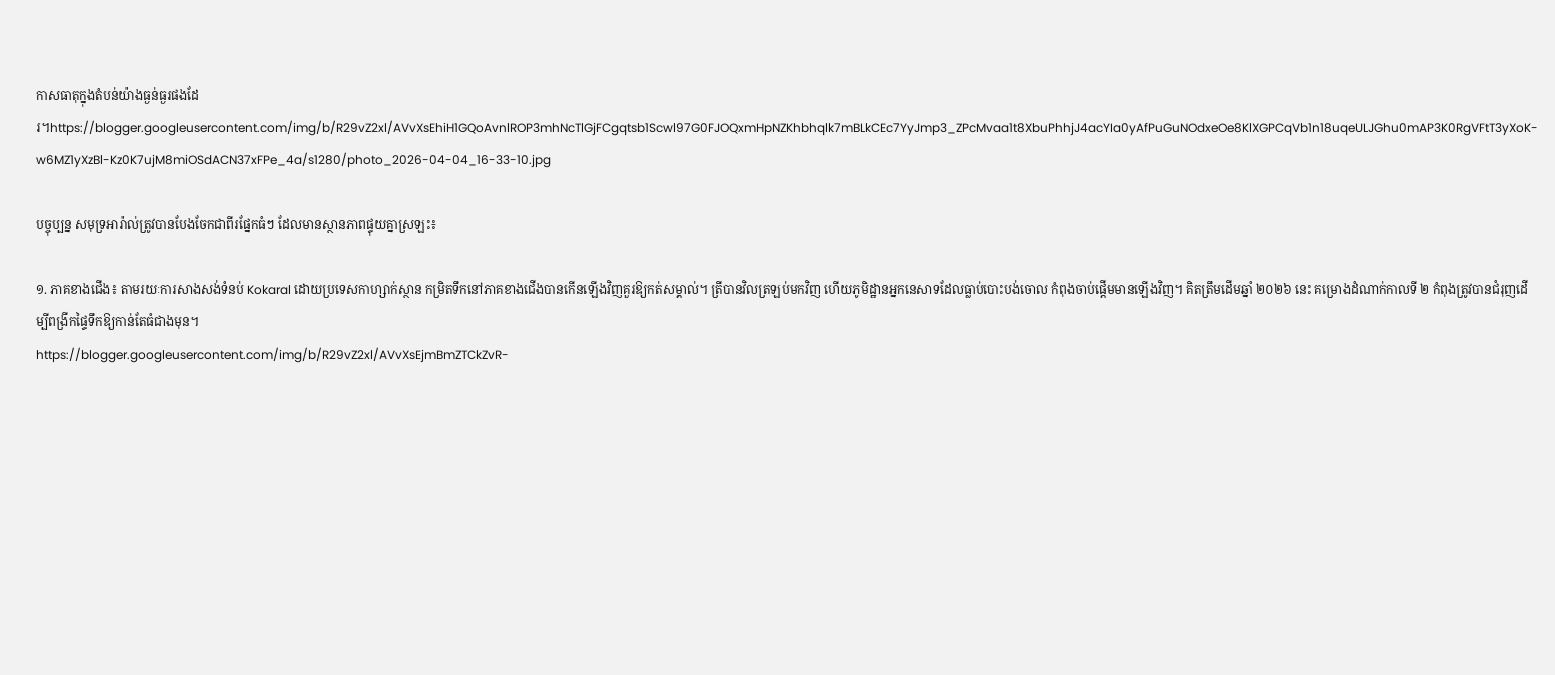កាសធាតុក្នុងតំបន់យ៉ាងធ្ងន់ធ្ងរផងដែរ។https://blogger.googleusercontent.com/img/b/R29vZ2xl/AVvXsEhiH1GQoAvnlROP3mhNcTlGjFCgqtsb1Scwl97G0FJOQxmHpNZKhbhqlk7mBLkCEc7YyJmp3_ZPcMvaa1t8XbuPhhjJ4acYIa0yAfPuGuNOdxeOe8KlXGPCqVb1n18uqeULJGhu0mAP3K0RgVFtT3yXoK-w6MZ1yXzBl-Kz0K7ujM8miOSdACN37xFPe_4a/s1280/photo_2026-04-04_16-33-10.jpg

បច្ចុប្បន្ន សមុទ្រអារ៉ាល់ត្រូវបានបែងចែកជាពីរផ្នែកធំៗ ដែលមានស្ថានភាពផ្ទុយគ្នាស្រឡះ៖

១. ភាគខាងជើង៖ តាមរយៈការសាងសង់ទំនប់ Kokaral ដោយប្រទេសកាហ្សាក់ស្ថាន កម្រិតទឹកនៅភាគខាងជើងបានកើនឡើងវិញគួរឱ្យកត់សម្គាល់។ ត្រីបានវិលត្រឡប់មកវិញ ហើយភូមិដ្ឋានអ្នកនេសាទដែលធ្លាប់បោះបង់ចោល កំពុងចាប់ផ្តើមមានឡើងវិញ។ គិតត្រឹមដើមឆ្នាំ ២០២៦ នេះ គម្រោងដំណាក់កាលទី ២ កំពុងត្រូវបានជំរុញដើម្បីពង្រីកផ្ទៃទឹកឱ្យកាន់តែធំជាងមុន។
https://blogger.googleusercontent.com/img/b/R29vZ2xl/AVvXsEjmBmZTCkZvR-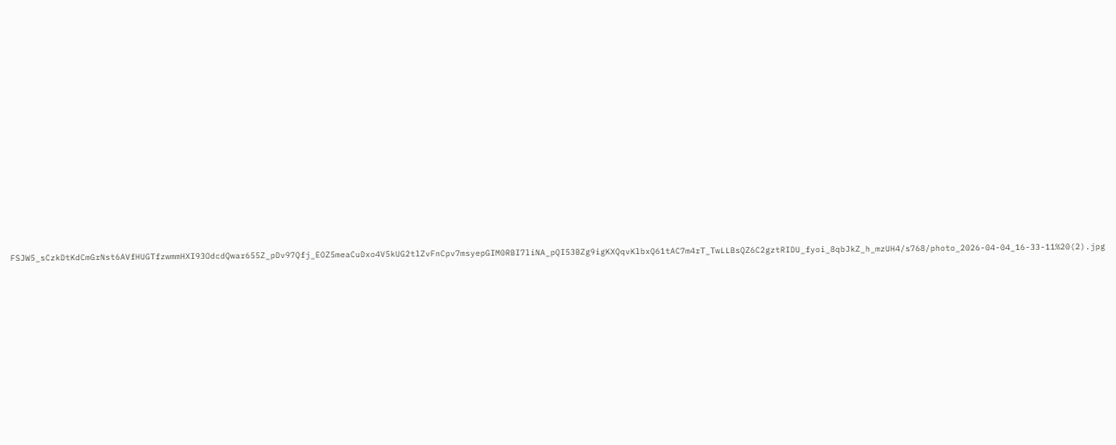FSJW5_sCzkDtKdCmGrNst6AVfHUGTfzwmmHXI93OdcdQwar655Z_pDv97Qfj_EOZ5meaCuDxo4V5kUG2tlZvFnCpv7msyepGIM0RBI7liNA_pQI53BZg9igKXQqvKlbxQ61tAC7m4rT_TwLLBsQZ6C2gztRIDU_fyoi_8qbJkZ_h_mzUH4/s768/photo_2026-04-04_16-33-11%20(2).jpg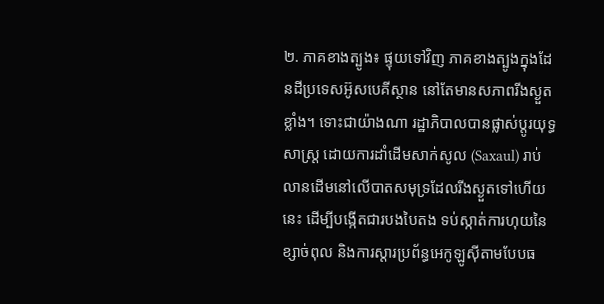២. ភាគខាងត្បូង៖ ផ្ទុយទៅវិញ ភាគខាងត្បូងក្នុងដែនដីប្រទេសអ៊ូសបេគីស្ថាន នៅតែមានសភាពរីងស្ងួតខ្លាំង។ ទោះជាយ៉ាងណា រដ្ឋាភិបាលបានផ្លាស់ប្តូរយុទ្ធសាស្ត្រ ដោយការដាំដើមសាក់សូល (Saxaul) រាប់លានដើមនៅលើបាតសមុទ្រដែលរីងស្ងួតទៅហើយនេះ ដើម្បីបង្កើតជារបងបៃតង ទប់ស្កាត់ការហុយនៃខ្សាច់ពុល និងការស្តារប្រព័ន្ធអេកូឡូស៊ីតាមបែបធ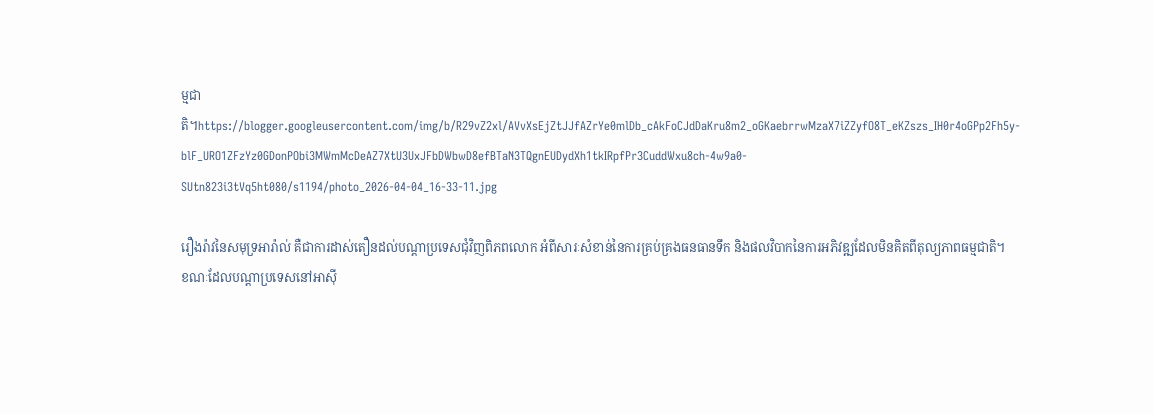ម្មជាតិ។https://blogger.googleusercontent.com/img/b/R29vZ2xl/AVvXsEjZtJJfAZrYe0mlDb_cAkFoCJdDaKru8m2_oGKaebrrwMzaX7iZZyfO8T_eKZszs_IH0r4oGPp2Fh5y-blF_URO1ZFzYz0GDonPObi3MWmMcDeAZ7XtU3UxJFbDWbwD8efBTaN3TQgnEUDydXh1tkIRpfPr3CuddWxu8ch-4w9a0-SUtn823i3tVq5ht080/s1194/photo_2026-04-04_16-33-11.jpg

រឿងរ៉ាវនៃសមុទ្រអារ៉ាល់ គឺជាការដាស់តឿនដល់បណ្តាប្រទេសជុំវិញពិភពលោក អំពីសារៈសំខាន់នៃការគ្រប់គ្រងធនធានទឹក និងផលវិបាកនៃការអភិវឌ្ឍដែលមិនគិតពីតុល្យភាពធម្មជាតិ។
ខណៈដែលបណ្តាប្រទេសនៅអាស៊ី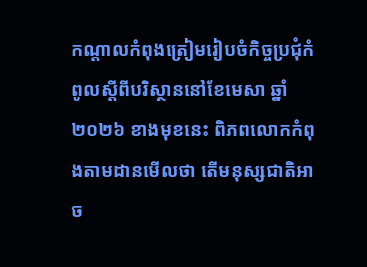កណ្តាលកំពុងត្រៀមរៀបចំកិច្ចប្រជុំកំពូលស្តីពីបរិស្ថាននៅខែមេសា ឆ្នាំ ២០២៦ ខាងមុខនេះ ពិភពលោកកំពុងតាមដានមើលថា តើមនុស្សជាតិអាច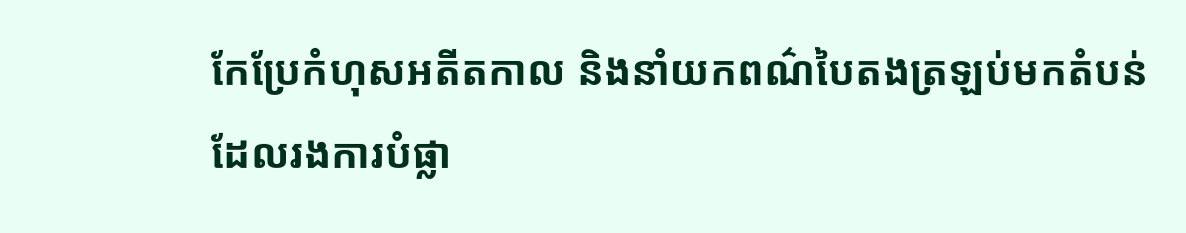កែប្រែកំហុសអតីតកាល និងនាំយកពណ៌បៃតងត្រឡប់មកតំបន់ដែលរងការបំផ្លា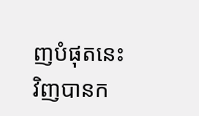ញបំផុតនេះវិញបានក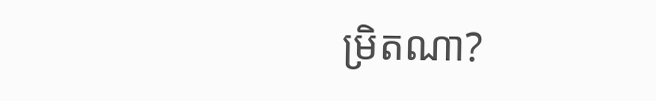ម្រិតណា?